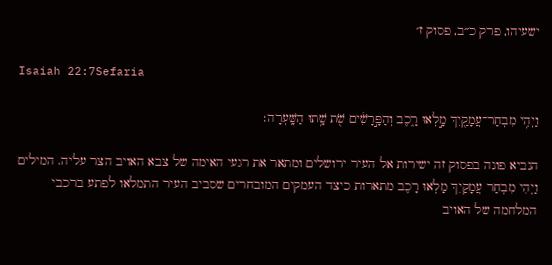ישעיהו, פרק כ״ב, פסוק ז׳

Isaiah 22:7Sefaria

וַיְהִ֥י מִבְחַר־עֲמָקַ֖יִךְ מָ֣לְאוּ רָ֑כֶב וְהַפָּ֣רָשִׁ֔ים שֹׁ֖ת שָׁ֥תוּ הַשָּֽׁעְרָה׃

הנביא פונה בפסוק זה ישירות אל העיר ירושלים ומתאר את רגעי האימה של צבא האויב הצר עליה. המילים וַיְהִי מִבְחַר עֲמָקַיִךְ מָלְאוּ רָכֶב מתארות כיצד העמקים המובחרים שסביב העיר התמלאו לפתע ברכבי המלחמה של האויב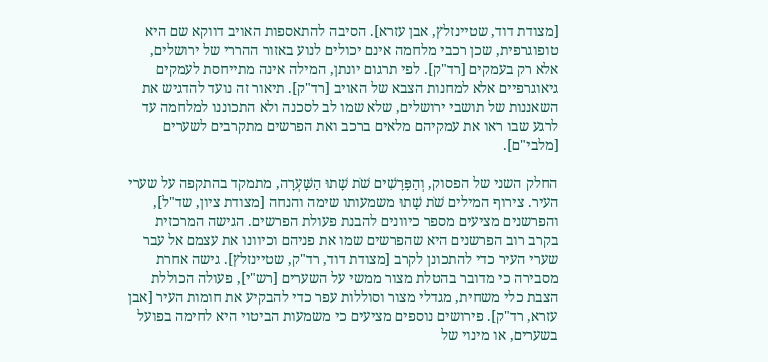[מצודת דוד, שטיינזלץ, אבן עזרא]. הסיבה להתאספות האויב דווקא שם היא טופוגרפית, שכן רכבי מלחמה אינם יכולים לנוע באזור ההררי של ירושלים, אלא רק בעמקים [רד"ק]. לפי תרגום יונתן, המילה אינה מתייחסת לעמקים גיאוגרפיים אלא למחנות הצבא של האויב [רד"ק]. תיאור זה נועד להדגיש את השאננות של תושבי ירושלים, שלא שמו לב לסכנה ולא התכוננו למלחמה עד לרגע שבו ראו את עמקיהם מלאים ברכב ואת הפרשים מתקרבים לשערים [מלבי"ם].

החלק השני של הפסוק, וְהַפָּרָשִׁים שֹׁת שָׁתוּ הַשָּׁעְרָה, מתמקד בהתקפה על שערי העיר. צירוף המילים שֹׁת שָׁתוּ משמעותו שימה והנחה [מצודת ציון, שד"ל], והפרשנים מציעים מספר כיוונים להבנת פעולת הפרשים. הגישה המרכזית בקרב רוב הפרשנים היא שהפרשים שמו את פניהם וכיוונו את עצמם אל עבר שערי העיר כדי להתכונן לקרב [מצודת דוד, רד"ק, שטיינזלץ]. גישה אחרת מסבירה כי מדובר בהטלת מצור ממשי על השערים [רש"י], פעולה הכוללת הצבת כלי משחית, מגדלי מצור וסוללות עפר כדי להבקיע את חומות העיר [אבן עזרא, רד"ק]. פירושים נוספים מציעים כי משמעות הביטוי היא לחימה בפועל בשערים, או מינוי של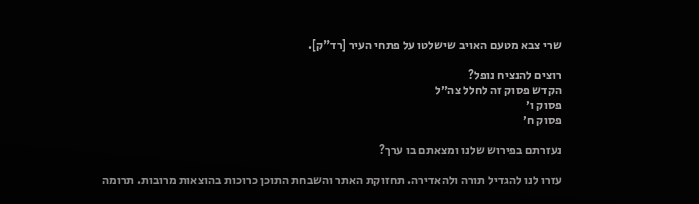שרי צבא מטעם האויב שישלטו על פתחי העיר [רד"ק].

רוצים להנציח נופל?
הקדש פסוק זה לחלל צה״ל
פסוק ו׳
פסוק ח׳

נעזרתם בפירוש שלנו ומצאתם בו ערך?

עזרו לנו להגדיל תורה ולהאדירה. תחזוקת האתר והשבחת התוכן כרוכות בהוצאות מרובות. תרומה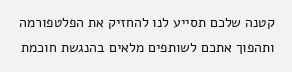קטנה שלכם תסייע לנו להחזיק את הפלטפורמה ותהפוך אתכם לשותפים מלאים בהנגשת חוכמת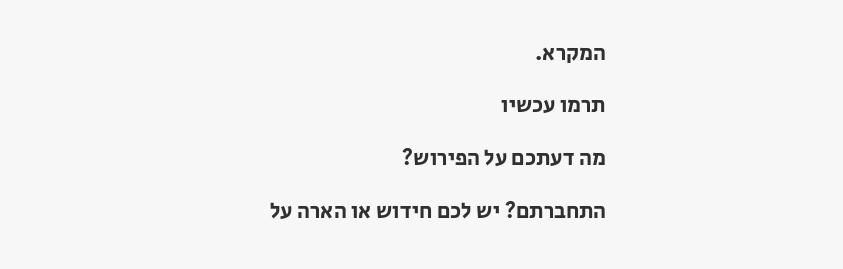המקרא.

תרמו עכשיו

מה דעתכם על הפירוש?

התחברתם? יש לכם חידוש או הארה על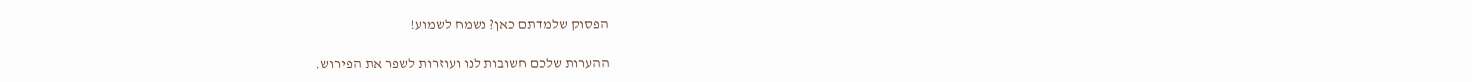הפסוק שלמדתם כאן? נשמח לשמוע!

ההערות שלכם חשובות לנו ועוזרות לשפר את הפירוש.